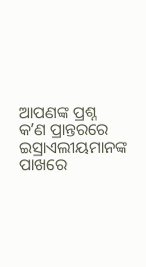ଆପଣଙ୍କ ପ୍ରଶ୍ନ
କʼଣ ପ୍ରାନ୍ତରରେ ଇସ୍ରାଏଲୀୟମାନଙ୍କ ପାଖରେ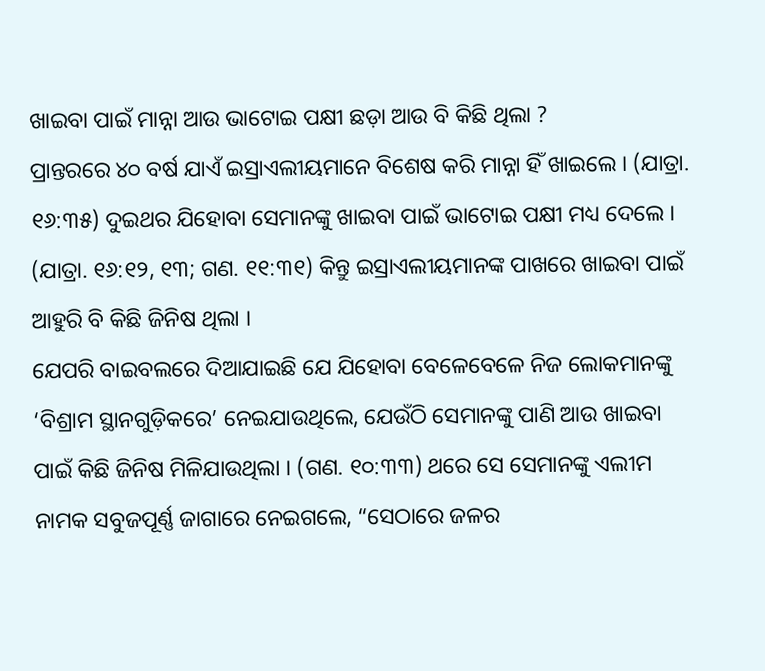ଖାଇବା ପାଇଁ ମାନ୍ନା ଆଉ ଭାଟୋଇ ପକ୍ଷୀ ଛଡ଼ା ଆଉ ବି କିଛି ଥିଲା ?
ପ୍ରାନ୍ତରରେ ୪୦ ବର୍ଷ ଯାଏଁ ଇସ୍ରାଏଲୀୟମାନେ ବିଶେଷ କରି ମାନ୍ନା ହିଁ ଖାଇଲେ । (ଯାତ୍ରା. ୧୬:୩୫) ଦୁଇଥର ଯିହୋବା ସେମାନଙ୍କୁ ଖାଇବା ପାଇଁ ଭାଟୋଇ ପକ୍ଷୀ ମଧ୍ୟ ଦେଲେ । (ଯାତ୍ରା. ୧୬:୧୨, ୧୩; ଗଣ. ୧୧:୩୧) କିନ୍ତୁ ଇସ୍ରାଏଲୀୟମାନଙ୍କ ପାଖରେ ଖାଇବା ପାଇଁ ଆହୁରି ବି କିଛି ଜିନିଷ ଥିଲା ।
ଯେପରି ବାଇବଲରେ ଦିଆଯାଇଛି ଯେ ଯିହୋବା ବେଳେବେଳେ ନିଜ ଲୋକମାନଙ୍କୁ ‘ବିଶ୍ରାମ ସ୍ଥାନଗୁଡ଼ିକରେ’ ନେଇଯାଉଥିଲେ, ଯେଉଁଠି ସେମାନଙ୍କୁ ପାଣି ଆଉ ଖାଇବା ପାଇଁ କିଛି ଜିନିଷ ମିଳିଯାଉଥିଲା । (ଗଣ. ୧୦:୩୩) ଥରେ ସେ ସେମାନଙ୍କୁ ଏଲୀମ ନାମକ ସବୁଜପୂର୍ଣ୍ଣ ଜାଗାରେ ନେଇଗଲେ, “ସେଠାରେ ଜଳର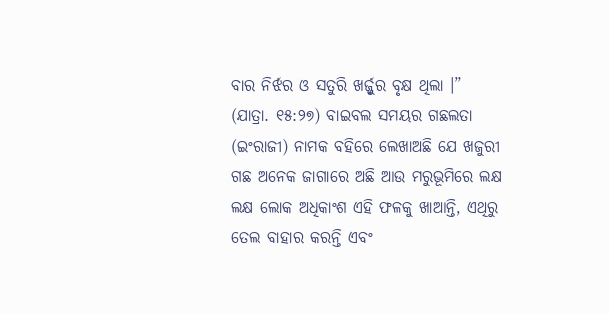ବାର ନିର୍ଝର ଓ ସତୁରି ଖର୍ଜ୍ଜୁର ବୃକ୍ଷ ଥିଲା ।” (ଯାତ୍ରା. ୧୫:୨୭) ବାଇବଲ ସମୟର ଗଛଲତା (ଇଂରାଜୀ) ନାମକ ବହିରେ ଲେଖାଅଛି ଯେ ଖଜୁରୀ ଗଛ ଅନେକ ଜାଗାରେ ଅଛି ଆଉ ମରୁଭୂମିରେ ଲକ୍ଷ ଲକ୍ଷ ଲୋକ ଅଧିକାଂଶ ଏହି ଫଳକୁ ଖାଆନ୍ତି, ଏଥିରୁ ତେଲ ବାହାର କରନ୍ତି ଏବଂ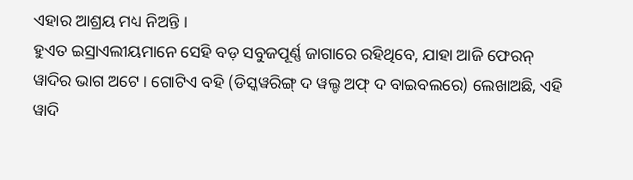ଏହାର ଆଶ୍ରୟ ମଧ୍ୟ ନିଅନ୍ତି ।
ହୁଏତ ଇସ୍ରାଏଲୀୟମାନେ ସେହି ବଡ଼ ସବୁଜପୂର୍ଣ୍ଣ ଜାଗାରେ ରହିଥିବେ, ଯାହା ଆଜି ଫେରନ୍ ୱାଦିର ଭାଗ ଅଟେ । ଗୋଟିଏ ବହି (ଡିସ୍କୱରିଙ୍ଗ୍ ଦ ୱଲ୍ଡ ଅଫ୍ ଦ ବାଇବଲରେ) ଲେଖାଅଛି, ଏହି ୱାଦି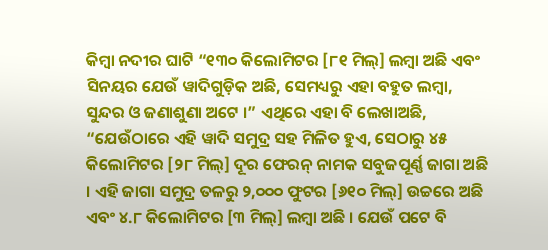କିମ୍ବା ନଦୀର ଘାଟି “୧୩୦ କିଲୋମିଟର [୮୧ ମିଲ୍] ଲମ୍ବା ଅଛି ଏବଂ ସିନୟର ଯେଉଁ ୱାଦିଗୁଡ଼ିକ ଅଛି, ସେମଧ୍ୟରୁ ଏହା ବହୁତ ଲମ୍ବା, ସୁନ୍ଦର ଓ ଜଣାଶୁଣା ଅଟେ ।” ଏଥିରେ ଏହା ବି ଲେଖାଅଛି, “ଯେଉଁଠାରେ ଏହି ୱାଦି ସମୁଦ୍ର ସହ ମିଳିତ ହୁଏ, ସେଠାରୁ ୪୫ କିଲୋମିଟର [୨୮ ମିଲ୍] ଦୂର ଫେରନ୍ ନାମକ ସବୁଜପୂର୍ଣ୍ଣ ଜାଗା ଅଛି । ଏହି ଜାଗା ସମୁଦ୍ର ତଳରୁ ୨,୦୦୦ ଫୁଟର [୬୧୦ ମିଲ୍] ଉଚ୍ଚରେ ଅଛି ଏବଂ ୪.୮ କିଲୋମିଟର [୩ ମିଲ୍] ଲମ୍ବା ଅଛି । ଯେଉଁ ପଟେ ବି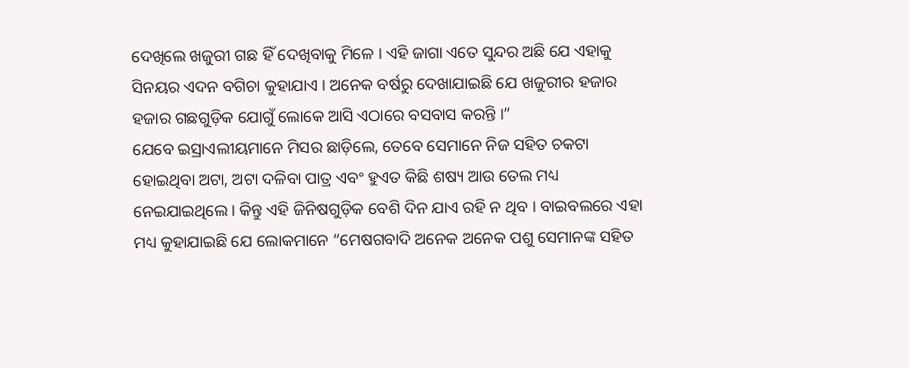ଦେଖିଲେ ଖଜୁରୀ ଗଛ ହିଁ ଦେଖିବାକୁ ମିଳେ । ଏହି ଜାଗା ଏତେ ସୁନ୍ଦର ଅଛି ଯେ ଏହାକୁ ସିନୟର ଏଦନ ବଗିଚା କୁହାଯାଏ । ଅନେକ ବର୍ଷରୁ ଦେଖାଯାଇଛି ଯେ ଖଜୁରୀର ହଜାର ହଜାର ଗଛଗୁଡ଼ିକ ଯୋଗୁଁ ଲୋକେ ଆସି ଏଠାରେ ବସବାସ କରନ୍ତି ।”
ଯେବେ ଇସ୍ରାଏଲୀୟମାନେ ମିସର ଛାଡ଼ିଲେ, ତେବେ ସେମାନେ ନିଜ ସହିତ ଚକଟା ହୋଇଥିବା ଅଟା, ଅଟା ଦଳିବା ପାତ୍ର ଏବଂ ହୁଏତ କିଛି ଶଷ୍ୟ ଆଉ ତେଲ ମଧ୍ୟ ନେଇଯାଇଥିଲେ । କିନ୍ତୁ ଏହି ଜିନିଷଗୁଡ଼ିକ ବେଶି ଦିନ ଯାଏ ରହି ନ ଥିବ । ବାଇବଲରେ ଏହା ମଧ୍ୟ କୁହାଯାଇଛି ଯେ ଲୋକମାନେ “ମେଷଗବାଦି ଅନେକ ଅନେକ ପଶୁ ସେମାନଙ୍କ ସହିତ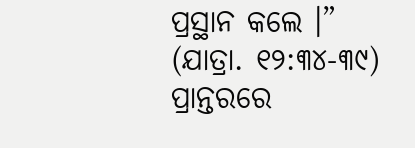ପ୍ରସ୍ଥାନ କଲେ ।” (ଯାତ୍ରା. ୧୨:୩୪-୩୯) ପ୍ରାନ୍ତରରେ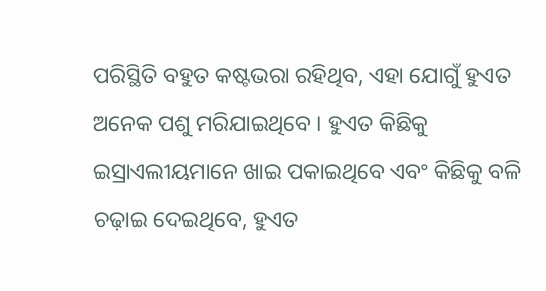ପରିସ୍ଥିତି ବହୁତ କଷ୍ଟଭରା ରହିଥିବ, ଏହା ଯୋଗୁଁ ହୁଏତ ଅନେକ ପଶୁ ମରିଯାଇଥିବେ । ହୁଏତ କିଛିକୁ ଇସ୍ରାଏଲୀୟମାନେ ଖାଇ ପକାଇଥିବେ ଏବଂ କିଛିକୁ ବଳି ଚଢ଼ାଇ ଦେଇଥିବେ, ହୁଏତ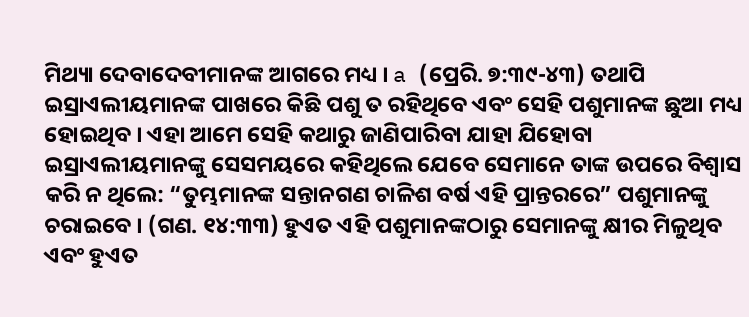ମିଥ୍ୟା ଦେବାଦେବୀମାନଙ୍କ ଆଗରେ ମଧ୍ୟ । a (ପ୍ରେରି. ୭:୩୯-୪୩) ତଥାପି ଇସ୍ରାଏଲୀୟମାନଙ୍କ ପାଖରେ କିଛି ପଶୁ ତ ରହିଥିବେ ଏବଂ ସେହି ପଶୁମାନଙ୍କ ଛୁଆ ମଧ୍ୟ ହୋଇଥିବ । ଏହା ଆମେ ସେହି କଥାରୁ ଜାଣିପାରିବା ଯାହା ଯିହୋବା ଇସ୍ରାଏଲୀୟମାନଙ୍କୁ ସେସମୟରେ କହିଥିଲେ ଯେବେ ସେମାନେ ତାଙ୍କ ଉପରେ ବିଶ୍ୱାସ କରି ନ ଥିଲେ: “ତୁମ୍ଭମାନଙ୍କ ସନ୍ତାନଗଣ ଚାଳିଶ ବର୍ଷ ଏହି ପ୍ରାନ୍ତରରେ” ପଶୁମାନଙ୍କୁ ଚରାଇବେ । (ଗଣ. ୧୪:୩୩) ହୁଏତ ଏହି ପଶୁମାନଙ୍କଠାରୁ ସେମାନଙ୍କୁ କ୍ଷୀର ମିଳୁଥିବ ଏବଂ ହୁଏତ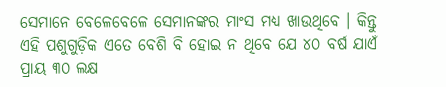ସେମାନେ ବେଳେବେଳେ ସେମାନଙ୍କର ମାଂସ ମଧ୍ୟ ଖାଉଥିବେ । କିନ୍ତୁ ଏହି ପଶୁଗୁଡ଼ିକ ଏତେ ବେଶି ବି ହୋଇ ନ ଥିବେ ଯେ ୪୦ ବର୍ଷ ଯାଏଁ ପ୍ରାୟ ୩୦ ଲକ୍ଷ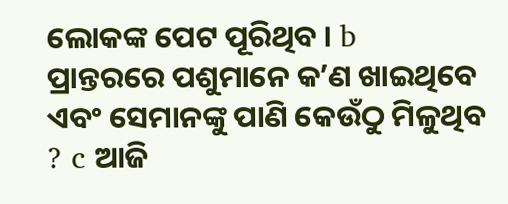ଲୋକଙ୍କ ପେଟ ପୂରିଥିବ । b
ପ୍ରାନ୍ତରରେ ପଶୁମାନେ କʼଣ ଖାଇଥିବେ ଏବଂ ସେମାନଙ୍କୁ ପାଣି କେଉଁଠୁ ମିଳୁଥିବ ? c ଆଜି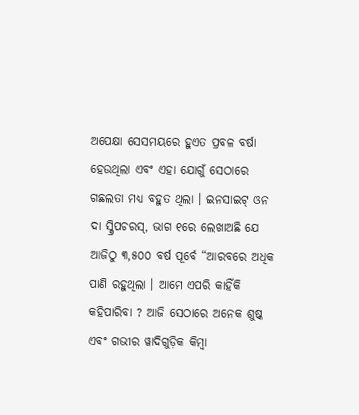ଅପେକ୍ଷା ସେସମୟରେ ହୁଏତ ପ୍ରବଳ ବର୍ଷା ହେଉଥିଲା ଏବଂ ଏହା ଯୋଗୁଁ ସେଠାରେ ଗଛଲତା ମଧ୍ୟ ବହୁତ ଥିଲା । ଇନସାଇଟ୍ ଓନ ଦା ସ୍କ୍ରିପଚରସ୍, ଭାଗ ୧ରେ ଲେଖାଅଛି ଯେ ଆଜିଠୁ ୩,୫୦୦ ବର୍ଷ ପୂର୍ବେ “ଆରବରେ ଅଧିକ ପାଣି ରହୁଥିଲା । ଆମେ ଏପରି କାହିଁକି କହିପାରିବା ? ଆଜି ସେଠାରେ ଅନେକ ଶୁଷ୍କ ଏବଂ ଗଭୀର ୱାଦିଗୁଡ଼ିକ କିମ୍ବା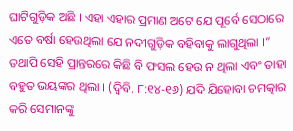ଘାଟିଗୁଡ଼ିକ ଅଛି । ଏହା ଏହାର ପ୍ରମାଣ ଅଟେ ଯେ ପୂର୍ବେ ସେଠାରେ ଏତେ ବର୍ଷା ହେଉଥିଲା ଯେ ନଦୀଗୁଡ଼ିକ ବହିବାକୁ ଲାଗୁଥିଲା ।” ତଥାପି ସେହି ପ୍ରାନ୍ତରରେ କିଛି ବି ଫସଲ ହେଉ ନ ଥିଲା ଏବଂ ତାହା ବହୁତ ଭୟଙ୍କର ଥିଲା । (ଦ୍ୱିବି. ୮:୧୪-୧୬) ଯଦି ଯିହୋବା ଚମତ୍କାର କରି ସେମାନଙ୍କୁ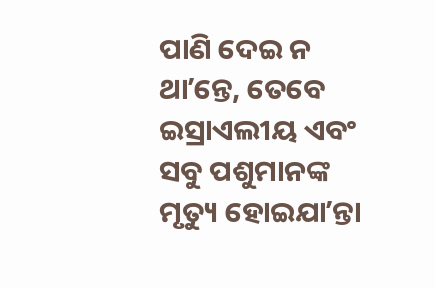ପାଣି ଦେଇ ନ ଥାʼନ୍ତେ, ତେବେ ଇସ୍ରାଏଲୀୟ ଏବଂ ସବୁ ପଶୁମାନଙ୍କ ମୃତ୍ୟୁ ହୋଇଯାʼନ୍ତା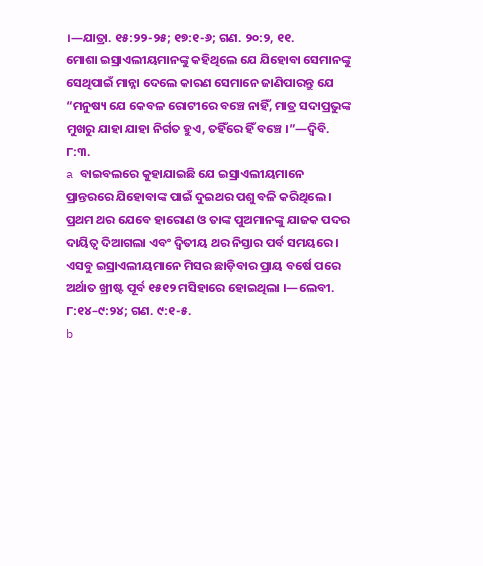।—ଯାତ୍ରା. ୧୫:୨୨-୨୫; ୧୭:୧-୬; ଗଣ. ୨୦:୨, ୧୧.
ମୋଶା ଇସ୍ରାଏଲୀୟମାନଙ୍କୁ କହିଥିଲେ ଯେ ଯିହୋବା ସେମାନଙ୍କୁ ସେଥିପାଇଁ ମାନ୍ନା ଦେଲେ କାରଣ ସେମାନେ ଜାଣିପାରନ୍ତୁ ଯେ “ମନୁଷ୍ୟ ଯେ କେବଳ ରୋଟୀରେ ବଞ୍ଚେ ନାହିଁ, ମାତ୍ର ସଦାପ୍ରଭୁଙ୍କ ମୁଖରୁ ଯାହା ଯାହା ନିର୍ଗତ ହୁଏ, ତହିଁରେ ହିଁ ବଞ୍ଚେ ।”—ଦ୍ୱିବି. ୮:୩.
a ବାଇବଲରେ କୁହାଯାଇଛି ଯେ ଇସ୍ରାଏଲୀୟମାନେ ପ୍ରାନ୍ତରରେ ଯିହୋବାଙ୍କ ପାଇଁ ଦୁଇଥର ପଶୁ ବଳି କରିଥିଲେ । ପ୍ରଥମ ଥର ଯେବେ ହାରୋଣ ଓ ତାଙ୍କ ପୁଅମାନଙ୍କୁ ଯାଜକ ପଦର ଦାୟିତ୍ୱ ଦିଆଗଲା ଏବଂ ଦ୍ୱିତୀୟ ଥର ନିସ୍ତାର ପର୍ବ ସମୟରେ । ଏସବୁ ଇସ୍ରାଏଲୀୟମାନେ ମିସର ଛାଡ଼ିବାର ପ୍ରାୟ ବର୍ଷେ ପରେ ଅର୍ଥାତ ଖ୍ରୀଷ୍ଟ ପୂର୍ବ ୧୫୧୨ ମସିହାରେ ହୋଇଥିଲା ।—ଲେବୀ. ୮:୧୪–୯:୨୪; ଗଣ. ୯:୧-୫.
b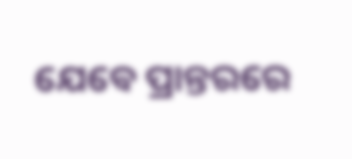ଯେବେ ପ୍ରାନ୍ତରରେ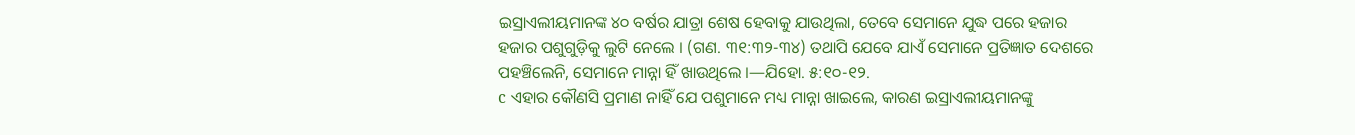ଇସ୍ରାଏଲୀୟମାନଙ୍କ ୪୦ ବର୍ଷର ଯାତ୍ରା ଶେଷ ହେବାକୁ ଯାଉଥିଲା, ତେବେ ସେମାନେ ଯୁଦ୍ଧ ପରେ ହଜାର ହଜାର ପଶୁଗୁଡ଼ିକୁ ଲୁଟି ନେଲେ । (ଗଣ. ୩୧:୩୨-୩୪) ତଥାପି ଯେବେ ଯାଏଁ ସେମାନେ ପ୍ରତିଜ୍ଞାତ ଦେଶରେ ପହଞ୍ଚିଲେନି, ସେମାନେ ମାନ୍ନା ହିଁ ଖାଉଥିଲେ ।—ଯିହୋ. ୫:୧୦-୧୨.
c ଏହାର କୌଣସି ପ୍ରମାଣ ନାହିଁ ଯେ ପଶୁମାନେ ମଧ୍ୟ ମାନ୍ନା ଖାଇଲେ, କାରଣ ଇସ୍ରାଏଲୀୟମାନଙ୍କୁ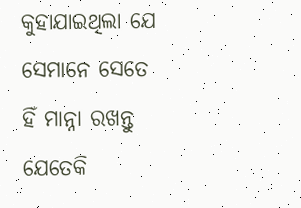କୁହାଯାଇଥିଲା ଯେ ସେମାନେ ସେତେ ହିଁ ମାନ୍ନା ରଖନ୍ତୁ ଯେତେକି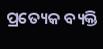ପ୍ରତ୍ୟେକ ବ୍ୟକ୍ତି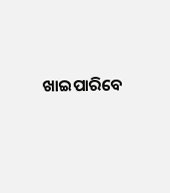ଖାଇପାରିବେ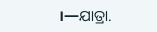।—ଯାତ୍ରା.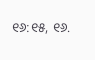୧୬:୧୫, ୧୬.